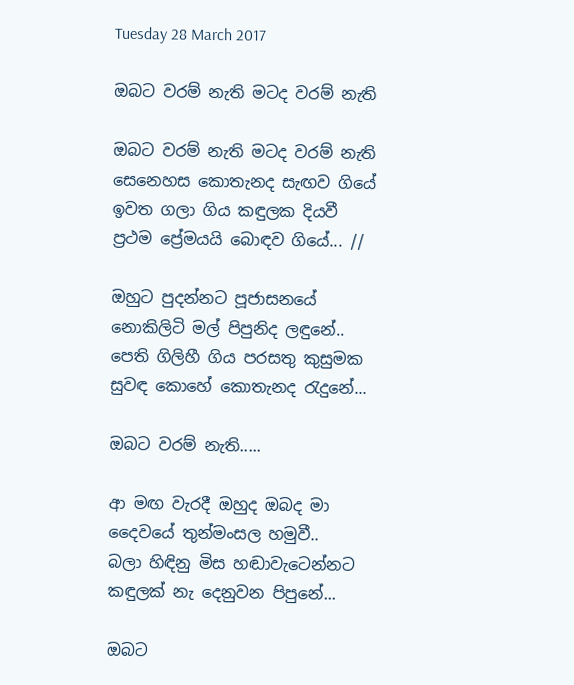Tuesday 28 March 2017

ඔබට වරම් නැති මටද වරම් නැති

ඔබට වරම් නැති මටද වරම් නැති
සෙනෙහස කොතැනද සැඟව ගියේ
ඉවත ගලා ගිය කඳුලක දියවී
ප්‍රථම ප්‍රේමයයි බොඳව ගියේ... //

ඔහුට පුදන්නට පූජාසනයේ
නොකිලිටි මල් පිපුනිද ලඳුනේ..
පෙති ගිලිහී ගිය පරසතු කුසුමක
සුවඳ කොහේ කොතැනද රැදුනේ...

ඔබට වරම් නැති.....

ආ මඟ වැරදී ඔහුද ඔබද මා
දෛවයේ තුන්මංසල හමුවී..
බලා හිඳිනු මිස හඬාවැටෙන්නට
කඳුලක් නැ දෙනුවන පිපුනේ...

ඔබට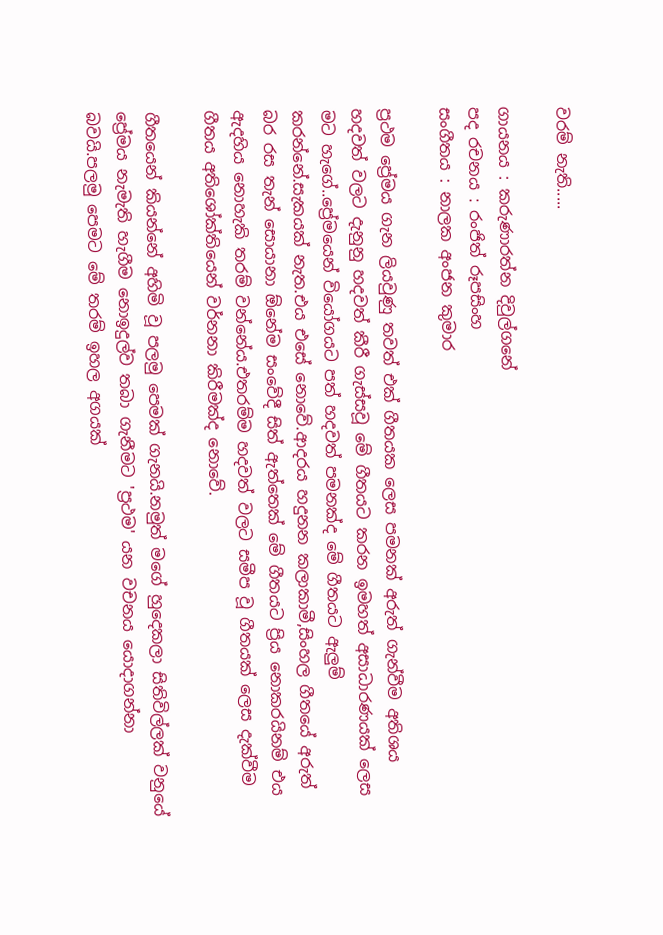වරම් නැති.....

ගායනය : කරුණාරත්න දිවුල්ගනේ
පද රචනය : රංජිත් රූපසිංහ
සංගීතය : නාලක අංජන කුමාර

ප්‍රථම ප්‍රේමය ගැන ලියවුණු තවත් එක් ගීතයක ලෙස පමනක් අරුත් ගැන්වීම අතිශය හදවත් වලට දැනුනු හදවත් කීරී ගැස්සවූ මේ ගීතයට කරන ඉමහත් අසාධාරණයක් ලෙස මට හැගේ..ප්‍රේමයෙන් වියෝගයට පත් හදවත් පමනක්ද මේ ගීතයට ඇලුම් කරන්නේ.සැකයක් නැත.එය එසේ නොවේ.ආදරය හදුනන කලාකාමී,සිංහල ගීතයේ අරුත් බර රස තැන් සොයානා ඕනේම සංවේදී සිත් ඇත්තෙක් මේ ගීතයට ප්‍රිය නොකරයිනම් එය ඇදහිය නොහැකි තරම් වන්නේය.එතරම්ම හදවත් වලට සමීප වූ ගීතයක් ලෙස දැක්වීම ගීතය අතිශෝක්තියෙන් වර්නනා කිරීමක්ද නොවේ.

ගීතයෙන් කියන්නේ අහිමි වූ පලමු පෙමක් ගැනයි.නමුත් මගේ හුදෙකලා සිතිවිල්ලක් වනුයේ ප්‍රේමය නැමැති හැගීම නොඉදුල්ව තබා ගැනීමට 'ප්‍රථම' යන වචනය යොදාගන්නා බවයි.පලමු පෙමට මේ තරම් ඉහල අගයක්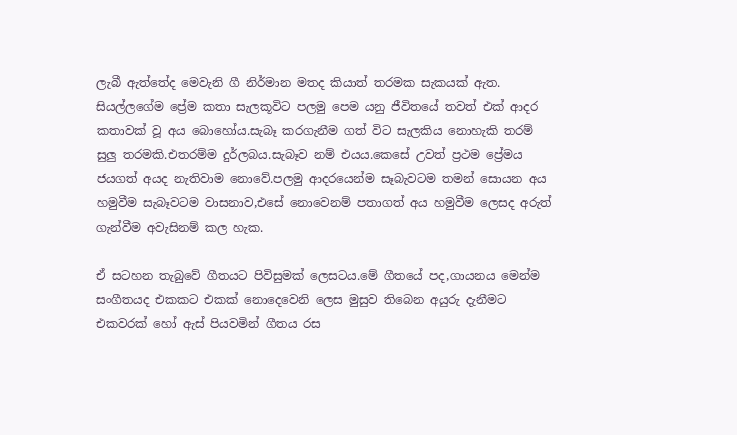ලැබී ඇත්තේද මෙවැනි ගී නිර්මාන මතද කියාත් තරමක සැකයක් ඇත. සියල්ලගේම ප්‍රේම කතා සැලකූවිට පලමු පෙම යනු ජීවිතයේ තවත් එක් ආදර කතාවක් වූ අය බොහෝය.සැබෑ කරගැනීම ගත් විට සැලකිය නොහැකි තරම් සුලු තරමකි.එතරම්ම දුර්ලබය.සැබෑව නම් එයය.කෙසේ උවත් ප්‍රථම ප්‍රේමය ජයගත් අයද නැතිවාම නොවේ.පලමු ආදරයෙන්ම සෑබැවටම තමන් සොයන අය හමුවීම සැබෑවටම වාසනාව,එසේ නොවෙනම් පතාගත් අය හමුවීම ලෙසද අරුත් ගැන්වීම අවැසිනම් කල හැක.

ඒ සටහන තැබුවේ ගීතයට පිවිසුමක් ලෙසටය.මේ ගීතයේ පද,ගායනය මෙන්ම සංගීතයද එකකට එකක් නොදෙවෙනි ලෙස මුසුව තිබෙන අයුරු දැනීමට එකවරක් හෝ ඇස් පියවමින් ගීතය රස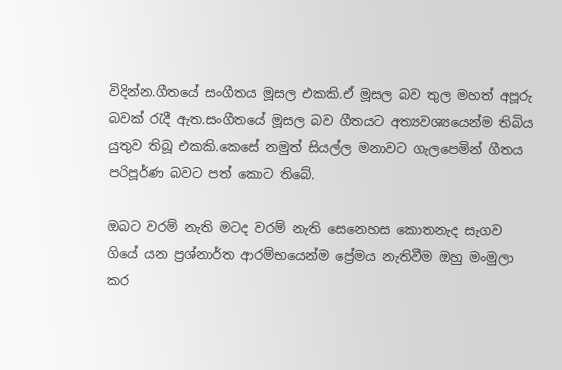විදින්න.ගීතයේ සංගීතය මූසල එකකි.ඒ මූසල බව තුල මහත් අපූරු බවක් රැදී ඇත.සංගීතයේ මූසල බව ගීතයට අත්‍යවශ්‍යයෙන්ම තිබිය යුතුව තිබූ එකකි.කෙසේ නමුත් සියල්ල මනාවට ගැලපෙමින් ගීතය පරිපූර්ණ බවට පත් කොට තිබේ.

ඔබට වරම් නැති මටද වරම් නැති සෙනෙහස කොතනැද සැගව ගියේ යන ප්‍රශ්නාර්ත ආරම්භයෙන්ම ප්‍රේමය නැතිවීම ඔහු මංමුලා කර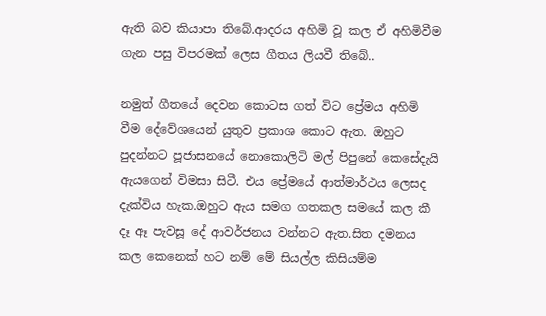ඇති බව කියාපා තිබේ.ආදරය අහිමි වූ කල ඒ අහිමිවීම ගැන පසු විපරමක් ලෙස ගීතය ලියවී තිබේ..

නමුත් ගීතයේ දෙවන කොටස ගත් විට ප්‍රේමය අහිමි වීම දේවේශයෙන් යුතුව ප්‍රකාශ කොට ඇත. ඔහුට පුදන්නට පූජාසනයේ නොකොලිටි මල් පිපුනේ කෙසේදැයි ඇයගෙන් විමසා සිටී. එය ප්‍රේමයේ ආත්මාර්ථය ලෙසද දැක්විය හැක.ඔහුට ඇය සමග ගතකල සමයේ කල කී දෑ ඈ පැවසූ දේ ආවර්ජනය වන්නට ඇත.සිත දමනය කල කෙනෙක් හට නම් මේ සියල්ල කිසියම්ම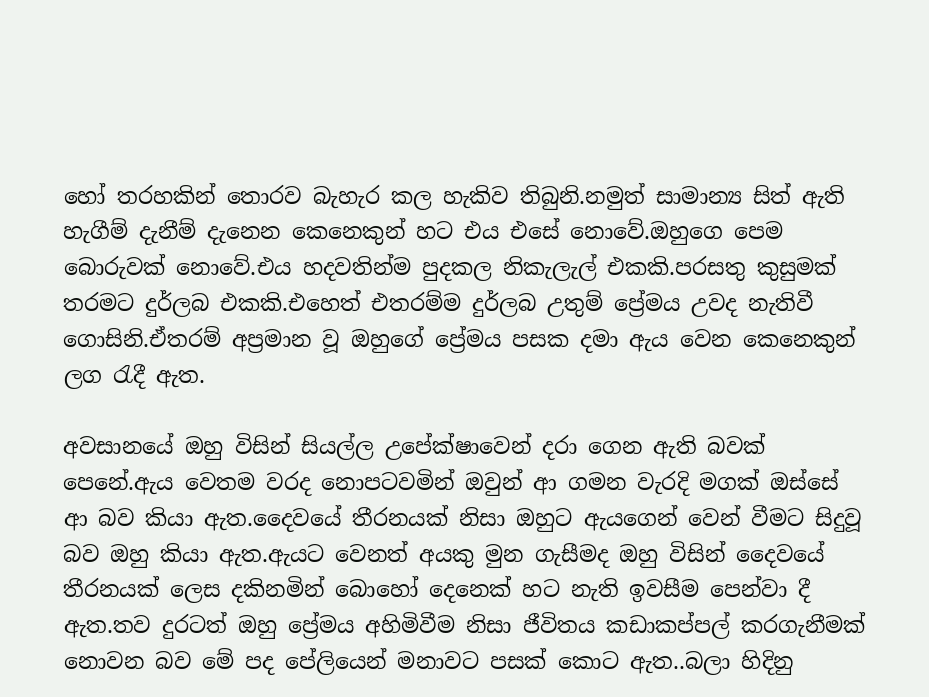හෝ තරහකින් තොරව බැහැර කල හැකිව තිබුනි.නමුත් සාමාන්‍ය සිත් ඇති හැගීම් දැනීම් දැනෙන කෙනෙකුන් හට එය එසේ නොවේ.ඔහුගෙ පෙම බොරුවක් නොවේ.එය හදවතින්ම පුදකල නිකැලැල් එකකි.පරසතු කුසුමක් තරමට දුර්ලබ එකකි.එහෙත් එතරම්ම දුර්ලබ උතුම් ප්‍රේමය උවද නැතිවී ගොසිනි.ඒතරම් අප්‍රමාන වූ ඔහුගේ ප්‍රේමය පසක දමා ඇය වෙන කෙනෙකුන් ලග රැදී ඇත.

අවසානයේ ඔහු විසින් සියල්ල උපේක්ෂාවෙන් දරා ගෙන ඇති බවක් පෙනේ.ඇය වෙතම වරද නොපටවමින් ඔවුන් ආ ගමන වැරදි මගක් ඔස්සේ ආ බව කියා ඇත.දෛවයේ තීරනයක් නිසා ඔහුට ඇයගෙන් වෙන් වීමට සිදුවූ බව ඔහු කියා ඇත.ඇයට වෙනත් අයකු මුන ගැසීමද ඔහු විසින් දෛවයේ තීරනයක් ලෙස දකිනමින් බොහෝ දෙනෙක්‍ හට නැති ඉවසීම පෙන්වා දී ඇත.තව දුරටත් ඔහු ප්‍රේමය අහිමිවීම නිසා ජීවිතය කඩාකප්පල් කරගැනීමක් නොවන බව මේ පද පේලියෙන් මනාවට පසක් කොට ඇත..බලා හිදිනු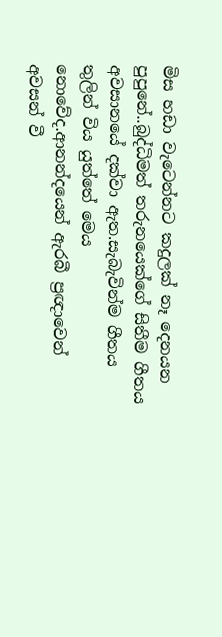මිස හඩා වැටෙන්නට කදුලක් නෑ දෙනයන පුපුනේ..බුද්ධිමත් තරුනයෙක්ගේ සිතීම ගීතය අවසානයේ දක්වා ඇත.සැබැවින්ම ගීතය තුලින් විය යුත්තේ මෙය නොවේද.ආනන්දයෙන් ඇරබී ප්‍රඥාවෙන් අවසන් වී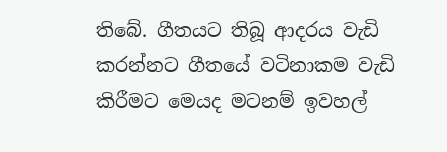තිබේ. ගීතයට තිබූ ආදරය වැඩි කරන්නට ගීතයේ වටිනාකම වැඩි කිරීමට මෙයද මටනම් ඉවහල්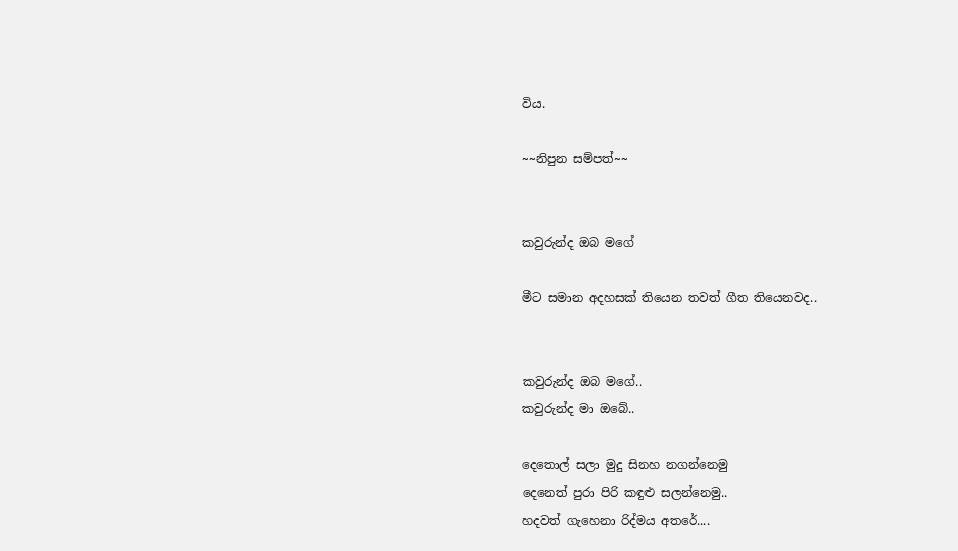විය.

~~නිපුන සම්පත්~~


කවුරුන්ද ඔබ මගේ

මීට සමාන අදහසක් තියෙන තවත් ගීත තියෙනවද..


කවුරුන්ද ඔබ මගේ..
කවුරුන්ද මා ඔබේ..

දෙතොල් සලා මුදු සිනහ නගන්නෙමු
දෙනෙත් පුරා පිරි කඳුළු සලන්නෙමු..
හදවත් ගැහෙනා රිද්මය අතරේ....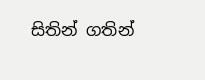සිතින් ගතින්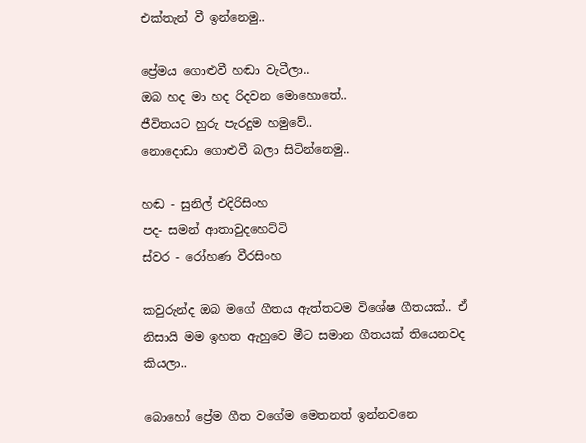එක්තැන් වී ඉන්නෙමු..

ප්‍රේමය ගොළුවී හඬා වැටීලා..
ඔබ හද මා හද රිදවන මොහොතේ..
ජීවිතයට හුරු පැරදුම හමුවේ..
නොදොඩා ගොළුවී බලා සිටින්නෙමු..

හඬ - සුනිල් එදිරිසිංහ
පද- සමන් ආතාවුදහෙට්ටි
ස්වර - රෝහණ වීරසිංහ

කවුරුන්ද ඔබ මගේ ගීතය ඇත්තටම විශේෂ ගීතයක්.. ඒ නිසායි මම ඉහත ඇහුවෙ මීට සමාන ගීතයක් තියෙනවද කියලා..

බොහෝ ප්‍රේම ගීත වගේම මෙතනත් ඉන්නවනෙ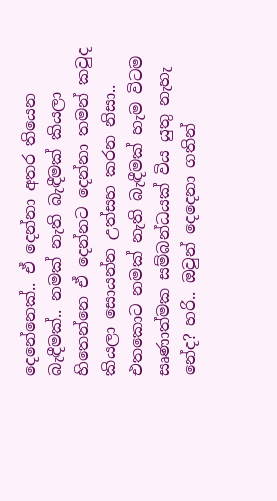දෙනේනෙක්.. ඒ දෙන්නා අතර තියෙන බැඳීමක්.. නමක් නැති බැඳීමක් කියලා හිතෙන්නෙ ඒ දෙන්නට දෙන්නා තමන් කවුද කියලා සොයන්න උත්සහ කරන නිසා.. එතකොට නමක් නැති බැඳීමක් හැම විටම සෘණාත්මක සම්බන්ධයක් විය යුතු නැහැ නේද? හරි.. ඔවුන් දෙදෙනා ගතින්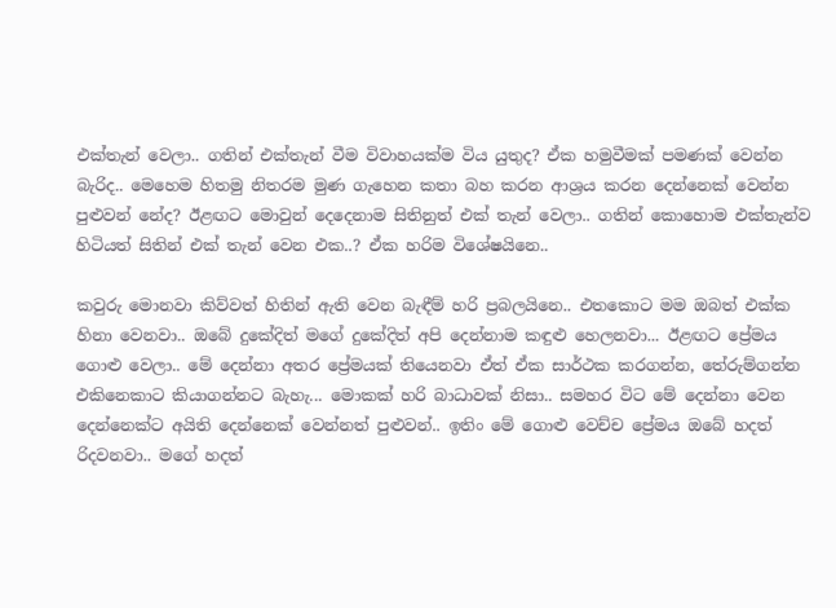එක්තැන් වෙලා.. ගතින් එක්තැන් වීම විවාහයක්ම විය යුතුද? ඒක හමුවීමක් පමණක් වෙන්න බැරිද.. මෙහෙම හිතමු නිතරම මුණ ගැහෙන කතා බහ කරන ආශ්‍රය කරන දෙන්නෙක් වෙන්න පුළුවන් නේද? ඊළඟට මොවුන් දෙදෙනාම සිතිනුත් එක් තැන් වෙලා.. ගතින් කොහොම එක්තැන්ව හිටියත් සිතින් එක් තැන් වෙන එක..? ඒක හරිම විශේෂයිනෙ..

කවුරු මොනවා කිව්වත් හිතින් ඇති වෙන බැඳීම් හරි ප්‍රබලයිනෙ.. එතකොට මම ඔබත් එක්ක හිනා වෙනවා.. ඔබේ දුකේදිත් මගේ දුකේදිත් අපි දෙන්නාම කඳුළු හෙලනවා... ඊළඟට ප්‍රේමය ගොළු වෙලා.. මේ දෙන්නා අතර ප්‍රේමයක් තියෙනවා ඒත් ඒක සාර්ථක කරගන්න, තේරුම්ගන්න එකිනෙකාට කියාගන්නට බැහැ... මොකක් හරි බාධාවක් නිසා.. සමහර විට මේ දෙන්නා වෙන දෙන්නෙක්ට අයිති දෙන්නෙක් වෙන්නත් පුළුවන්.. ඉතිං මේ ගොළු වෙච්ච ප්‍රේමය ඔබේ හදත් රිදවනවා.. මගේ හදත්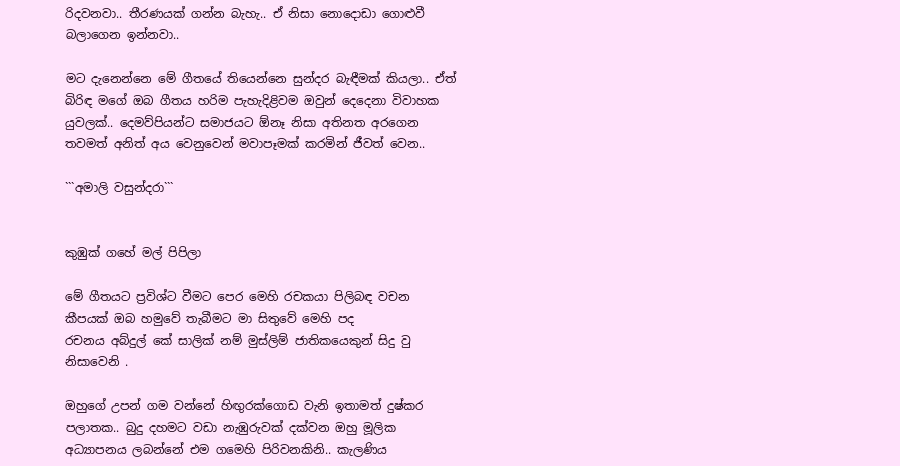රිදවනවා.. තීරණයක් ගන්න බැහැ.. ඒ නිසා නොදොඩා ගොළුවී බලාගෙන ඉන්නවා..

මට දැනෙන්නෙ මේ ගීතයේ තියෙන්නෙ සුන්දර බැඳීමක් කියලා.. ඒත් බිරිඳ මගේ ඔබ ගීතය හරිම පැහැදිළිවම ඔවුන් දෙදෙනා විවාහක යුවලක්.. දෙමව්පියන්ට සමාජයට ඕනෑ නිසා අතිනත අරගෙන තවමත් අනිත් අය වෙනුවෙන් මවාපෑමක් කරමින් ජීවත් වෙන..

```අමාලි වසුන්දරා```


කුඹුක් ගහේ මල් පිපිලා

මේ ගීතයට ප්‍රවිශ්ට වීමට පෙර මෙහි රචකයා පිලිබඳ වචන කීපයක් ඔබ හමුවේ තැබීමට මා සිතුවේ මෙහි පද
රචනය අබ්දුල් කේ සාලික් නම් මුස්ලිම් ජාතිකයෙකුන් සිදු වු නිසාවෙනි .

ඔහුගේ උපන් ගම වන්නේ හිඟුරක්ගොඩ වැනි ඉතාමත් දුෂ්කර පලාතක.. බුදු දහමට වඩා නැඹුරුවක් දක්වන ඔහු මූලික අධ්‍යාපනය ලබන්නේ එම ගමෙහි පිරිවනකිනි.. කැලණිය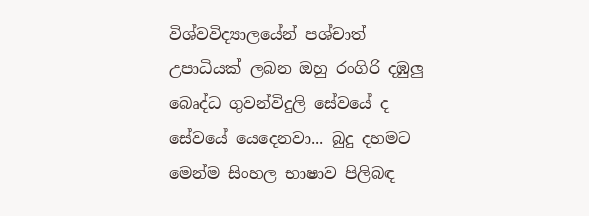විශ්වවිද්‍යාලයේන් පශ්චාත් උපාධියක් ලබන ඔහු රංගිරි දඹුලු බෙෘද්ධ ගුවන්විදුලි සේවයේ ද සේවයේ යෙදෙනවා... බුදු දහමට මෙන්ම සිංහල භාෂාව පිලිබඳ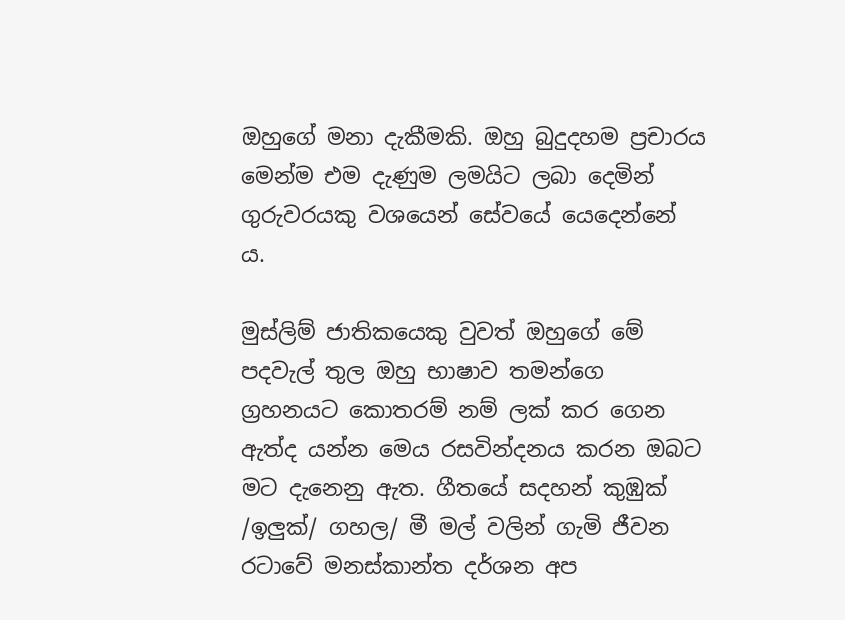ඔහුගේ මනා දැකීමකි. ඔහු බුදුදහම ප්‍රචාරය මෙන්ම එම දැණුම ලමයිට ලබා දෙමින් ගුරුවරයකු වශයෙන් සේවයේ යෙදෙන්නේ ය.

මුස්ලිම් ජාතිකයෙකු වුවත් ඔහුගේ මේ පදවැල් තුල ඔහු භාෂාව තමන්ගෙ ග්‍රහනයට කොතරම් නම් ලක් කර ගෙන ඇත්ද යන්න මෙය රසවින්දනය කරන ඔබට මට දැනෙනු ඇත. ගීතයේ සදහන් කුඹුක් /ඉලුක්/ ගහල/ මී මල් වලින් ගැමි ජීවන රටාවේ මනස්කාන්ත දර්ශන අප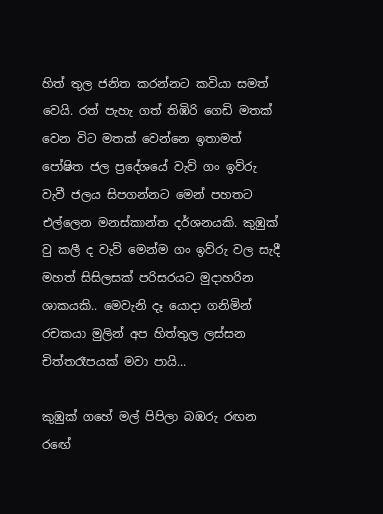හිත් තුල ජනිත කරන්නට කවියා සමත් වෙයි. රත් පැහැ ගත් තිඹිරි ගෙඩි මතක් වෙන විට මතක් වෙන්නෙ ඉතාමත් පෝෂිත ජල ප්‍රදේශයේ වැව් ගං ඉව්රු වැවී ජලය සිපගන්නට මෙන් පහතට එල්ලෙන මනස්කාන්ත දර්ශනයකි. කුඹුක් වු කලී ද වැව් මෙන්ම ගං ඉව්රු වල සැදී මහත් සිසිලසක් පරිසරයට මුදාහරින ශාකයකි.. මෙවැනි දෑ යොදා ගනිමින් රචකයා මුලින් අප හිත්තුල ලස්සන චිත්තරෑපයක් මවා පායි...

කුඹුක් ගහේ මල් පිපිලා බඹරු රඟන රඟේ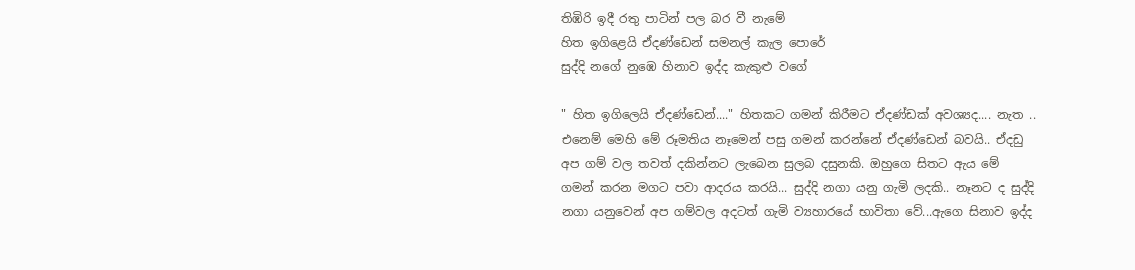තිඹිරි ඉදී රතු පාටින් පල බර වී නැමේ
හිත ඉගිළෙයි ඒදණ්ඩෙන් සමනල් කැල පොරේ
සුද්දි නගේ නුඹෙ හිනාව ඉද්ද කැකුළු වගේ

" හිත ඉගිලෙයි ඒදණ්ඩෙන්...." හිතකට ගමන් කිරීමට ඒදණ්ඩක් අවශ්‍යද.... නැත .. එනෙම් මෙහි මේ රූමතිය නෑමෙන් පසු ගමන් කරන්නේ ඒදණ්ඩෙන් බවයි.. ඒදඩු අප ගම් වල තවත් දකින්නට ලැබෙන සුලබ දසුනකි. ඔහුගෙ සිතට ඇය මේ ගමන් කරන මගට පවා ආදරය කරයි... සුද්දි නගා යනු ගැමි ලදකි.. නෑනට ද සුද්දි නගා යනුවෙන් අප ගම්වල අදටත් ගැමි ව්‍යහාරයේ භාවිතා වේ...ඇගෙ සිනාව ඉද්ද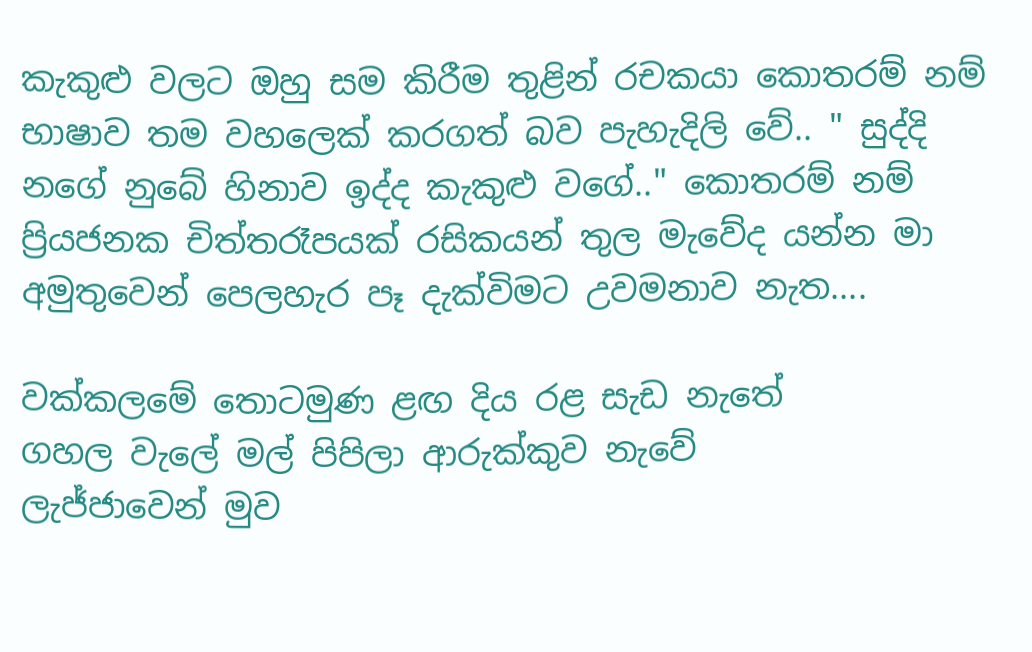කැකුළු වලට ඔහු සම කිරීම තුළින් රචකයා කොතරම් නම් භාෂාව තම වහලෙක් කරගත් බව පැහැදිලි වේ.. " සුද්දි නගේ නුබේ හිනාව ඉද්ද කැකුළු වගේ.." කොතරම් නම් ප්‍රියජනක චිත්තරෑපයක් රසිකයන් තුල මැවේද යන්න මා අමුතුවෙන් පෙලහැර පෑ දැක්විමට උවමනාව නැත....

වක්කලමේ තොටමුණ ළඟ දිය රළ සැඩ නැතේ
ගහල වැලේ මල් පිපිලා ආරුක්කුව නැවේ
ලැජ්ජාවෙන් මුව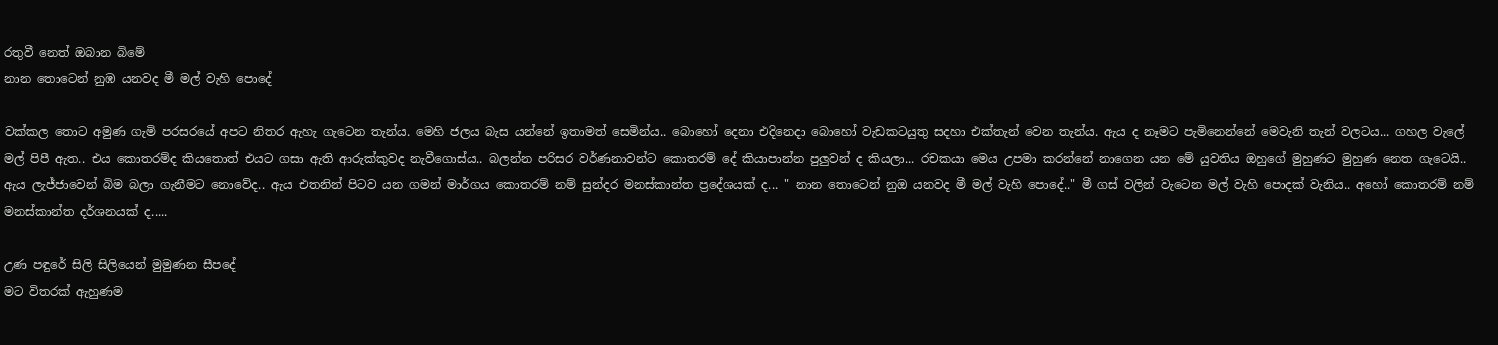රතුවී නෙත් ඔබාන බිමේ
නාන තොටෙන් නුඹ යනවද මී මල් වැහි පොදේ

වක්කල තොට අමුණ ගැමි පරසරයේ අපට නිතර ඇහැ ගැටෙන තැන්ය. මෙහි ජලය බැස යන්නේ ඉතාමත් සෙමින්ය.. බොහෝ දෙනා එදිනෙදා බොහෝ වැඩකටයුතු සදහා එක්තැන් වෙන තැන්ය. ඇය ද නෑමට පැමිනෙන්නේ මෙවැනි තැන් වලටය... ගහල වැලේ මල් පිපී ඇත.. එය කොතරම්ද කියතොත් එයට ගසා ඇති ආරුක්කුවද නැවීගොස්ය.. බලන්න පරිසර වර්ණනාවන්ට කොතරම් දේ කියාපාන්න පුලුවන් ද කියලා... රචකයා මෙය උපමා කරන්නේ නාගෙන යන මේ යුවතිය ඔහුගේ මුහුණට මුහුණ නෙත ගැටෙයි.. ඇය ලැජ්ජාවෙන් බිම බලා ගැනීමට නොවේද.. ඇය එතනින් පිටව යන ගමන් මාර්ගය කොතරම් නම් සුන්දර මනස්කාන්ත ප්‍රදේශයක් ද... " නාන තොටෙන් නුඔ යනවද මී මල් වැහි පොදේ.." මී ගස් වලින් වැටෙන මල් වැහි පොදක් වැනිය.. අහෝ කොතරම් නම් මනස්කාන්ත දර්ශනයක් ද.....

උණ පඳුරේ සිලි සිලියෙන් මුමුණන සීපදේ
මට විතරක් ඇහුණම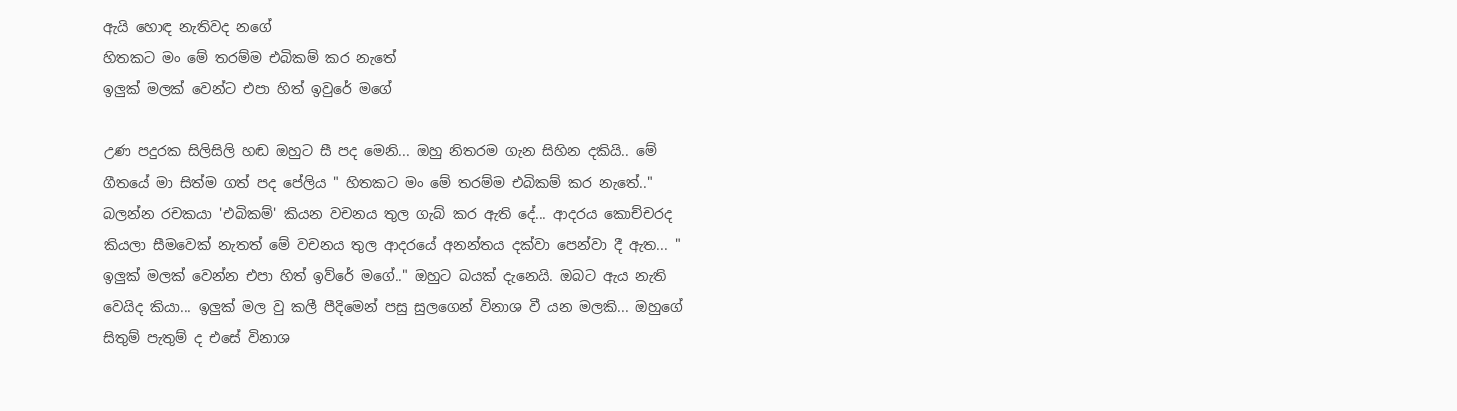ඇයි හොඳ නැතිවද නගේ
හිතකට මං මේ තරම්ම එබිකම් කර නැතේ
ඉලුක් මලක් වෙන්ට එපා හිත් ඉවුරේ මගේ

උණ පදුරක සිලිසිලි හඬ ඔහුට සී පද මෙනි... ඔහු නිතරම ගැන සිහින දකියි.. මේ ගීතයේ මා සිත්ම ගත් පද පේලිය " හිතකට මං මේ තරම්ම එබිකම් කර නැතේ.." බලන්න රචකයා 'එබිකම්' කියන වචනය තුල ගැබ් කර ඇති දේ... ආදරය කොච්චරද කියලා සීමවෙක් නැතත් මේ වචනය තුල ආදරයේ අනන්තය දක්වා පෙන්වා දී ඇත... " ඉලුක් මලක් වෙන්න එපා හිත් ඉව්රේ මගේ.." ඔහුට බයක් දැනෙයි. ඔබට ඇය නැති වෙයිද කියා... ඉලුක් මල වු කලී පීදිමෙන් පසු සුලගෙන් විනාශ වී යන මලකි... ඔහුගේ සිතුම් පැතුම් ද එසේ විනාශ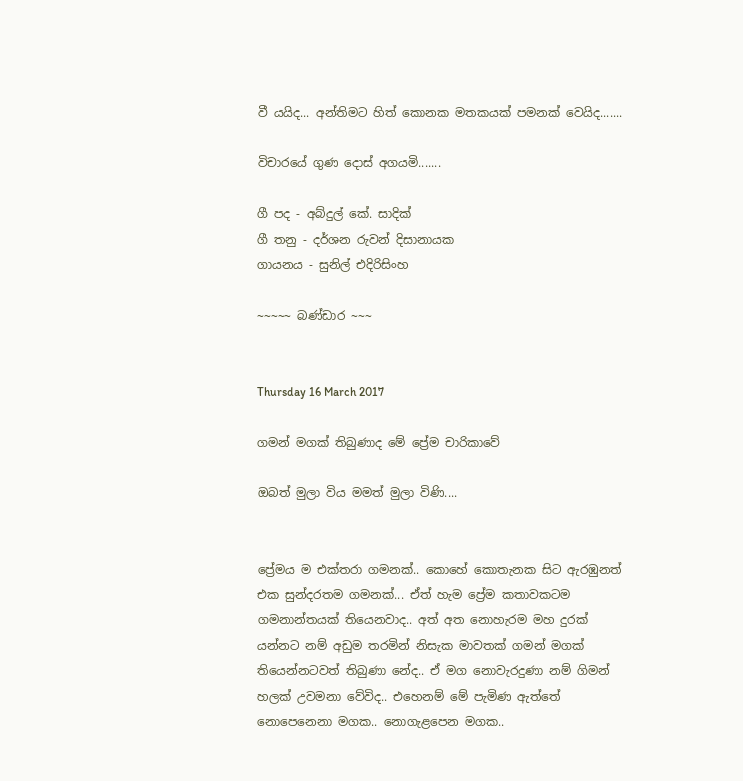වී යයිද... අන්තිමට හිත් කොනක මතකයක් පමනක් වෙයිද.......

විචාරයේ ගුණ දොස් අගයමි.......

ගී පද - අබ්දුල් කේ. සාදික්
ගී තනු - දර්ශන රුවන් දිසානායක
ගායනය - සුනිල් එදිරිසිංහ

~~~~~ බණ්ඩාර ~~~


Thursday 16 March 2017

ගමන් මගක් තිබුණාද මේ ප්‍රේම චාරිකාවේ

ඔබත් මුලා විය මමත් මුලා විණි....


ප්‍රේමය ම එක්තරා ගමනක්.. කොහේ කොතැනක සිට ඇරඹුනත් එක සුන්දරතම ගමනක්... ඒත් හැම ප්‍රේම කතාවකටම ගමනාන්තයක් තියෙනවාද.. අත් අත නොහැරම මහ දුරක් යන්නට නම් අඩුම තරමින් නිසැක මාවතක් ගමන් මගක් තියෙන්නටවත් තිබුණා නේද.. ඒ මග නොවැරදුණා නම් ගිමන් හලක් උවමනා වේවිද.. එහෙනම් මේ පැමිණ ඇත්තේ නොපෙනෙනා මගක.. නොගැළපෙන මගක..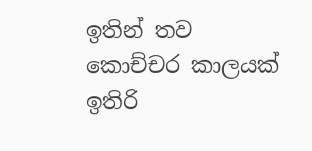ඉතින් තව කොච්චර කාලයක් ඉතිරි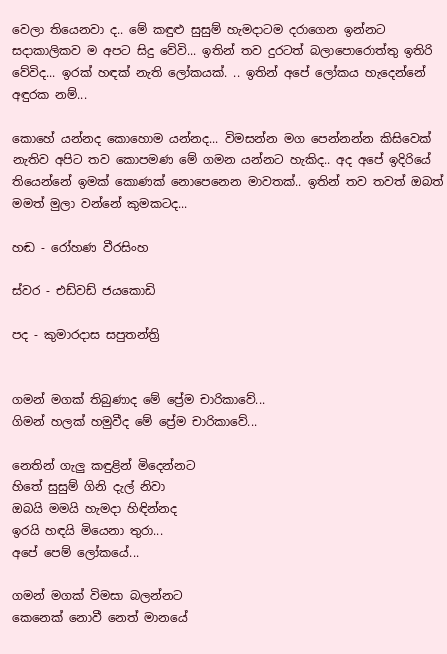වෙලා තියෙනවා ද.. මේ කඳුළු සුසුම් හැමදාටම දරාගෙන ඉන්නට සදාකාලිකව ම අපට සිදු වේවි... ඉතින් තව දුරටත් බලාපොරොත්තු ඉතිරි වේවිද... ඉරක් හඳක් නැති ලෝකයක්. .. ඉතින් අපේ ලෝකය හැදෙන්නේ අඳුරක නම්...

කොහේ යන්නද කොහොම යන්නද... විමසන්න මග පෙන්නන්න කිසිවෙක් නැතිව අපිට තව කොපමණ මේ ගමන යන්නට හැකිද.. අද අපේ ඉදිරියේ තියෙන්නේ ඉමක් කොණක් නොපෙනෙන මාවතක්.. ඉතින් තව තවත් ඔබත් මමත් මුලා වන්නේ කුමකටද...

හඬ - රෝහණ වීරසිංහ

ස්වර - එඩ්වඩ් ජයකොඩි

පද - කුමාරදාස සපුතන්ත්‍රි


ගමන් මගක් තිබුණාද මේ ප්‍රේම චාරිකාවේ...
ගිමන් හලක් හමුවීද මේ ප්‍රේම චාරිකාවේ...

නෙතින් ගැලු කඳුළින් මිදෙන්නට
හිතේ සුසුම් ගිනි දැල් නිවා
ඔබයි මමයි හැමදා හිඳින්නද
ඉරයි හඳයි මියෙනා තුරා...
අපේ පෙම් ලෝකයේ...

ගමන් මගක් විමසා බලන්නට
කෙනෙක් නොවී නෙත් මානයේ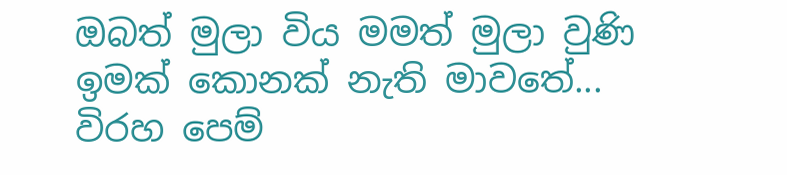ඔබත් මුලා විය මමත් මුලා වුණි
ඉමක් කොනක් නැති මාවතේ...
විරහ පෙම්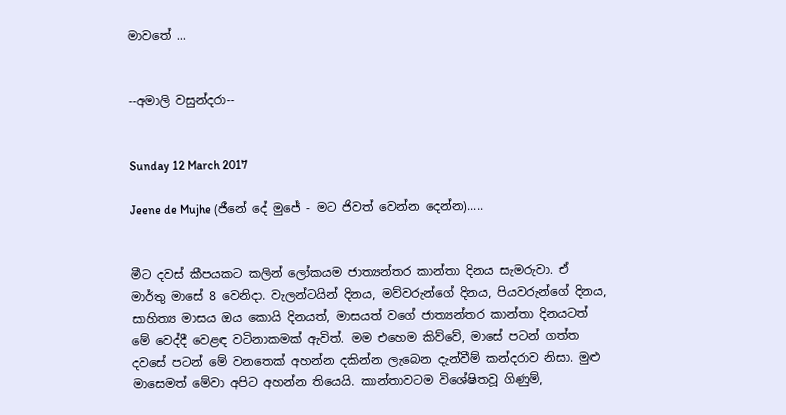මාවතේ ...


--අමාලි වසුන්දරා--


Sunday 12 March 2017

Jeene de Mujhe (ජීනේ දේ මුජේ - මට ජිවත් වෙන්න දෙන්න).....


මීට දවස් කීපයකට කලින් ලෝකයම ජාත්‍යන්තර කාන්තා දිනය සැමරුවා. ඒ මාර්තු මාසේ 8 වෙනිදා. වැලන්ටයින් දිනය, මව්වරුන්ගේ දිනය, පියවරුන්ගේ දිනය, සාහිත්‍ය මාසය ඔය කොයි දිනයත්, මාසයත් වගේ ජාත්‍යන්තර කාන්තා දිනයටත් මේ වෙද්දී වෙළඳ වටිනාකමක් ඇවිත්. මම එහෙම කිව්වේ, මාසේ පටන් ගත්ත දවසේ පටන් මේ වනතෙක් අහන්න දකින්න ලැබෙන දැන්වීම් කන්දරාව නිසා. මුළු මාසෙමත් මේවා අපිට අහන්න තියෙයි. කාන්තාවටම විශේෂිතවූ ගිණුම්,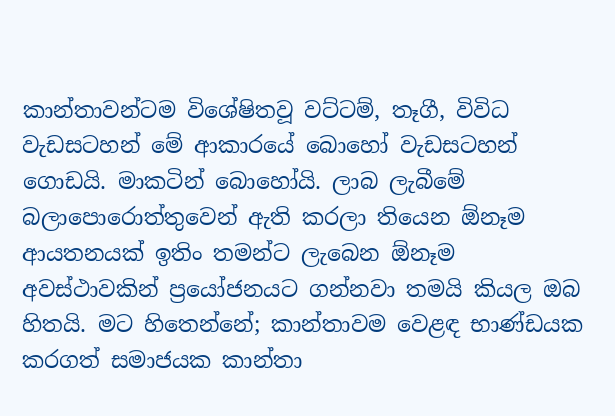කාන්තාවන්ටම විශේෂිතවූ වට්ටම්, තෑගී, විවිධ වැඩසටහන් මේ ආකාරයේ බොහෝ වැඩසටහන් ගොඩයි. මාකටින් බොහෝයි. ලාබ ලැබීමේ බලාපොරොත්තුවෙන් ඇති කරලා තියෙන ඕනෑම ආයතනයක් ඉතිං තමන්ට ලැබෙන ඕනෑම අවස්ථාවකින් ප්‍රයෝජනයට ගන්නවා තමයි කියල ඔබ හිතයි. මට හිතෙන්නේ; කාන්තාවම වෙළඳ භාණ්ඩයක කරගත් සමාජයක කාන්තා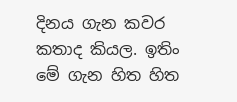දිනය ගැන කවර කතාද කියල. ඉතිං මේ ගැන හිත හිත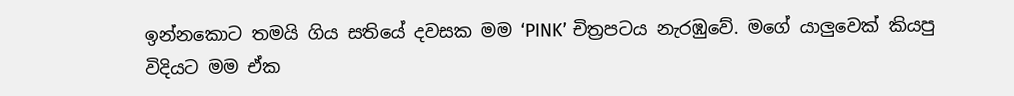ඉන්නකොට තමයි ගිය සතියේ දවසක මම ‘PINK’ චිත්‍රපටය නැරඹුවේ. මගේ යාලුවෙක් කියපු විදියට මම ඒක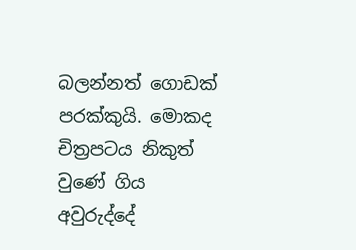බලන්නත් ගොඩක් පරක්කුයි. මොකද චිත්‍රපටය නිකුත් වුණේ ගිය අවුරුද්දේ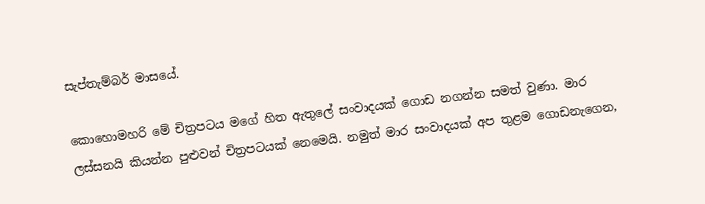සැප්තැම්බර් මාසයේ.

කොහොමහරි මේ චිත්‍රපටය මගේ හිත ඇතුලේ සංවාදයක් ගොඩ නගන්න සමත් වුණා. මාර ලස්සනයි කියන්න පුළුවන් චිත්‍රපටයක් නෙමෙයි. නමුත් මාර සංවාදයක් අප තුළම ගොඩනැගෙන,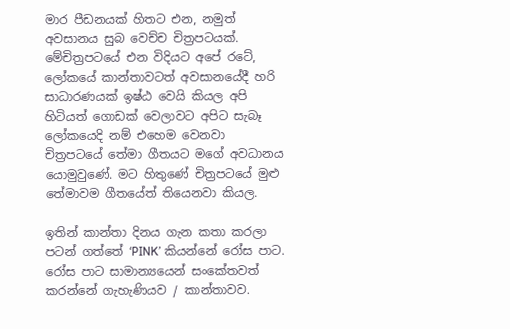මාර පීඩනයක් හිතට එන, නමුත් අවසානය සුබ වෙච්ච චිත්‍රපටයක්. මේචිත්‍රපටයේ එන විදියට අපේ රටේ, ලෝකයේ කාන්තාවටත් අවසානයේදී හරි සාධාරණයක් ඉෂ්ඨ වෙයි කියල අපි හිටියත් ගොඩක් වෙලාවට අපිට සැබෑ ලෝකයෙදි නම් එහෙම වෙනවා චිත්‍රපටයේ තේමා ගීතයට මගේ අවධානය යොමුවුණේ. මට හිතුණේ චිත්‍රපටයේ මුළු තේමාවම ගීතයේත් තියෙනවා කියල.

ඉතින් කාන්තා දිනය ගැන කතා කරලා පටන් ගත්තේ ‘PINK’ කියන්නේ රෝස පාට. රෝස පාට සාමාන්‍යයෙන් සංකේතවත් කරන්නේ ගැහැණියව / කාන්තාවව.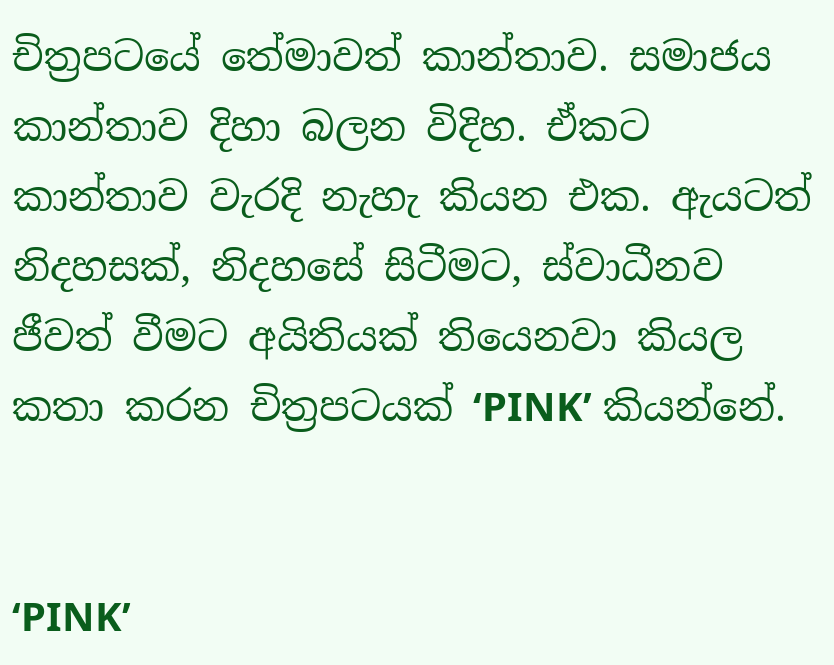චිත්‍රපටයේ තේමාවත් කාන්තාව. සමාජය කාන්තාව දිහා බලන විදිහ. ඒකට කාන්තාව වැරදි නැහැ කියන එක. ඇයටත් නිදහසක්, නිදහසේ සිටීමට, ස්වාධීනව ජීවත් වීමට අයිතියක් තියෙනවා කියල කතා කරන චිත්‍රපටයක් ‘PINK’ කියන්නේ.


‘PINK’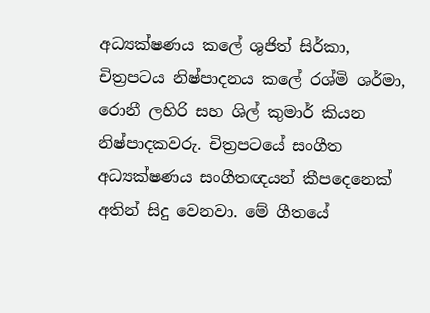අධ්‍යක්ෂණය කලේ ශුජිත් සිර්කා, චිත්‍රපටය නිෂ්පාදනය කලේ රශ්මි ශර්මා, රොනී ලහිරි සහ ශිල් කුමාර් කියන නිෂ්පාදකවරු. චිත්‍රපටයේ සංගීත අධ්‍යක්ෂණය සංගීතඥයන් කීපදෙනෙක් අතින් සිදු වෙනවා. මේ ගීතයේ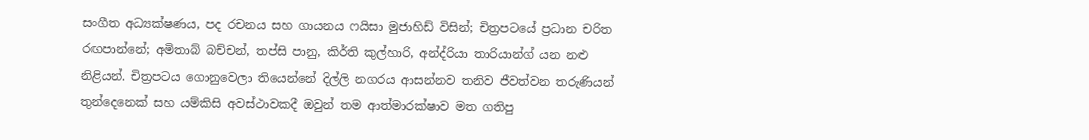සංගීත අධ්‍යක්ෂණය, පද රචනය සහ ගායනය ෆයිසා මුජාහිඩ් විසින්; චිත්‍රපටයේ ප්‍රධාන චරිත රඟපාන්නේ; අමිතාබ් බච්චන්, තප්සි පානු, කිර්ති කුල්හාරි, අන්ද්රියා තාරියාන්ග් යන නළු නිළියන්. චිත්‍රපටය ගොනුවෙලා තියෙන්නේ දිල්ලි නගරය ආසන්නව තනිව ජීවත්වන තරුණියන් තුන්දෙනෙක් සහ යම්කිසි අවස්ථාවකදී ඔවුන් තම ආත්මාරක්ෂාව මත ගතිපු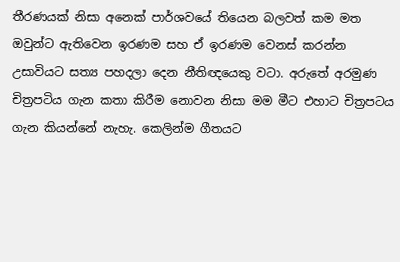තීරණයක් නිසා අනෙක් පාර්ශවයේ තියෙන බලවත් කම මත ඔවුන්ට ඇතිවෙන ඉරණම සහ ඒ ඉරණම වෙනස් කරන්න උසාවියට සත්‍ය පහදලා දෙන නීතිඥයෙකු වටා. අරුතේ අරමුණ චිත්‍රපටිය ගැන කතා කිරීම නොවන නිසා මම මීට එහාට චිත්‍රපටය ගැන කියන්නේ නැහැ. කෙලින්ම ගීතයට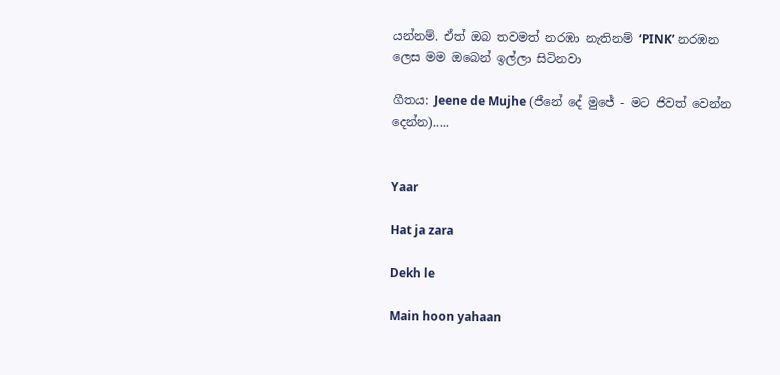යන්නම්. ඒත් ඔබ තවමත් නරඹා නැතිනම් ‘PINK’ නරඹන ලෙස මම ඔබෙන් ඉල්ලා සිටිනවා

ගීතය: Jeene de Mujhe (ජීනේ දේ මුජේ - මට ජිවත් වෙන්න දෙන්න).....


Yaar

Hat ja zara

Dekh le

Main hoon yahaan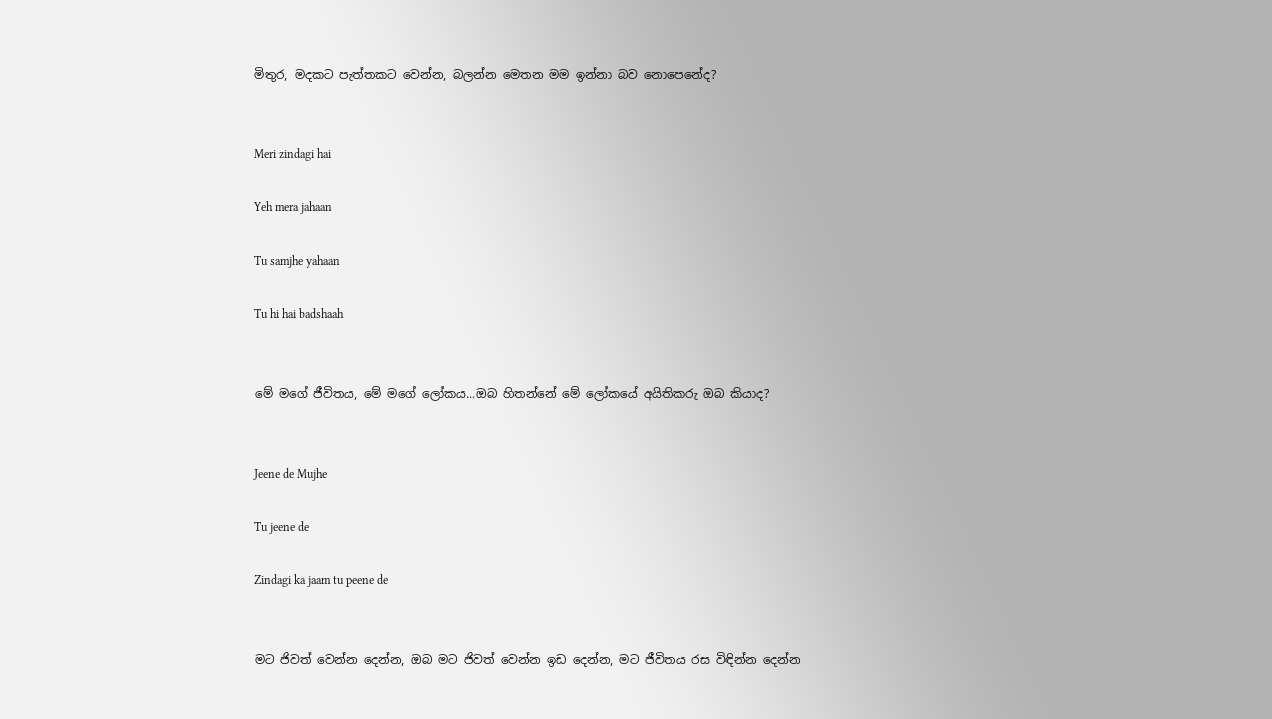මිතුර, මදකට පැත්තකට වෙන්න, බලන්න මෙතන මම ඉන්නා බව නොපෙනේද?


Meri zindagi hai

Yeh mera jahaan

Tu samjhe yahaan

Tu hi hai badshaah


මේ මගේ ජීවිතය, මේ මගේ ලෝකය...ඔබ හිතන්නේ මේ ලෝකයේ අයිතිකරු ඔබ කියාද?


Jeene de Mujhe

Tu jeene de

Zindagi ka jaam tu peene de


මට ජිවත් වෙන්න දෙන්න, ඔබ මට ජිවත් වෙන්න ඉඩ දෙන්න, මට ජීවිතය රස විඳින්න දෙන්න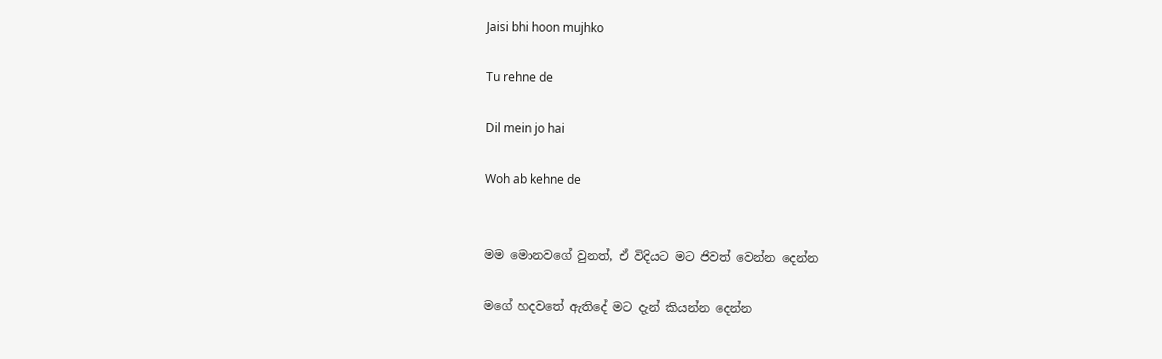Jaisi bhi hoon mujhko

Tu rehne de

Dil mein jo hai

Woh ab kehne de


මම මොනවගේ වුනත්, ඒ විදියට මට ජිවත් වෙන්න දෙන්න

මගේ හදවතේ ඇතිදේ මට දැන් කියන්න දෙන්න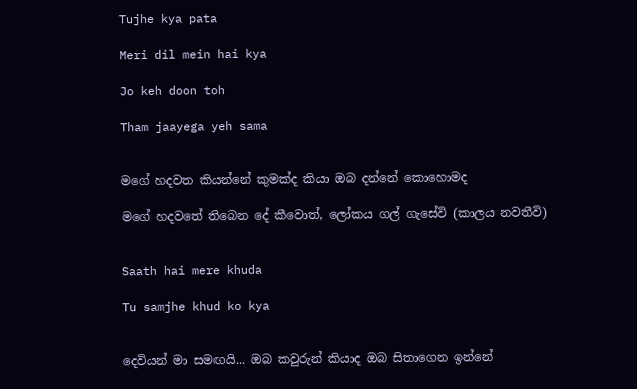Tujhe kya pata

Meri dil mein hai kya

Jo keh doon toh

Tham jaayega yeh sama


මගේ හදවත කියන්නේ කුමක්ද කියා ඔබ දන්නේ කොහොමද

මගේ හදවතේ තිබෙන දේ කීවොත්, ලෝකය ගල් ගැසේවි (කාලය නවතීවි)


Saath hai mere khuda

Tu samjhe khud ko kya


දෙවියන් මා සමඟයි... ඔබ කවුරුන් කියාද ඔබ සිතාගෙන ඉන්නේ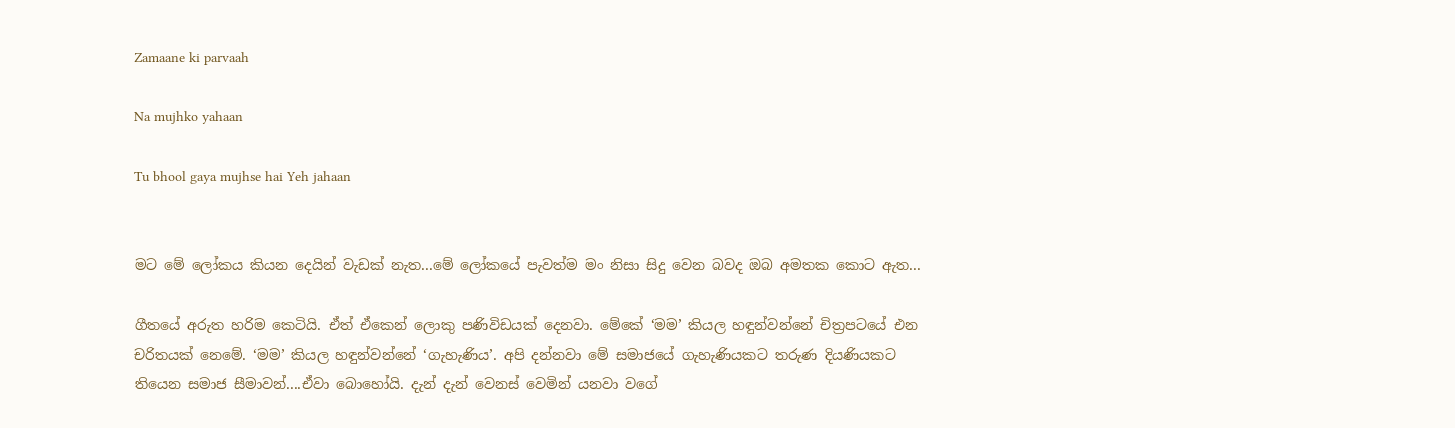Zamaane ki parvaah

Na mujhko yahaan

Tu bhool gaya mujhse hai Yeh jahaan


මට මේ ලෝකය කියන දෙයින් වැඩක් නැත...මේ ලෝකයේ පැවත්ම මං නිසා සිදු වෙන බවද ඔබ අමතක කොට ඇත...

ගීතයේ අරුත හරිම කෙටියි. ඒත් ඒකෙන් ලොකු පණිවිඩයක් දෙනවා. මේකේ ‘මම’ කියල හඳුන්වන්නේ චිත්‍රපටයේ එන චරිතයක් නෙමේ. ‘මම’ කියල හඳුන්වන්නේ ‘ගැහැණිය’. අපි දන්නවා මේ සමාජයේ ගැහැණියකට තරුණ දියණියකට තියෙන සමාජ සීමාවන්....ඒවා බොහෝයි. දැන් දැන් වෙනස් වෙමින් යනවා වගේ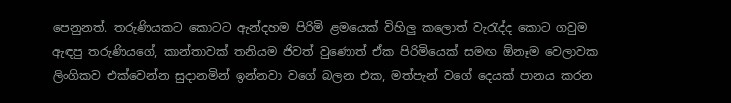පෙනුනත්. තරුණියකට කොටට ඇන්දහම පිරිමි ළමයෙක් විහිලු කලොත් වැරැද්ද කොට ගවුම ඇඳපු තරුණියගේ, කාන්තාවක් තනියම ජිවත් වුණොත් ඒක පිරිමියෙක් සමඟ ඕනෑම වෙලාවක ලිංගිකව එක්වෙන්න සුදානමින් ඉන්නවා වගේ බලන එක, මත්පැන් වගේ දෙයක් පානය කරන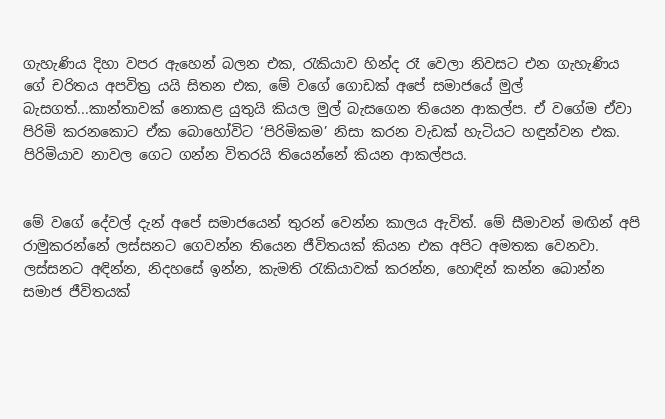ගැහැණිය දිහා වපර ඇහෙන් බලන එක, රැකියාව හින්ද රෑ වෙලා නිවසට එන ගැහැණිය ගේ චරිතය අපවිත්‍ර යයි සිතන එක, මේ වගේ ගොඩක් අපේ සමාජයේ මුල් බැසගත්...කාන්තාවක් නොකළ යුතුයි කියල මුල් බැසගෙන තියෙන ආකල්ප. ඒ වගේම ඒවා පිරිමි කරනකොට ඒක බොහෝවිට ‘පිරිමිකම’ නිසා කරන වැඩක් හැටියට හඳුන්වන එක. පිරිමියාව නාවල ගෙට ගන්න විතරයි තියෙන්නේ කියන ආකල්පය.


මේ වගේ දේවල් දැන් අපේ සමාජයෙන් තුරන් වෙන්න කාලය ඇවිත්. මේ සීමාවන් මඟින් අපි රාමුකරන්නේ ලස්සනට ගෙවන්න තියෙන ජීවිතයක් කියන එක අපිට අමතක වෙනවා. ලස්සනට අඳින්න, නිදහසේ ඉන්න, කැමති රැකියාවක් කරන්න, හොඳින් කන්න බොන්න සමාජ ජීවිතයක්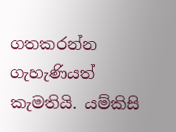ගතකරන්න ගැහැණියත් කැමතියි. යම්කිසි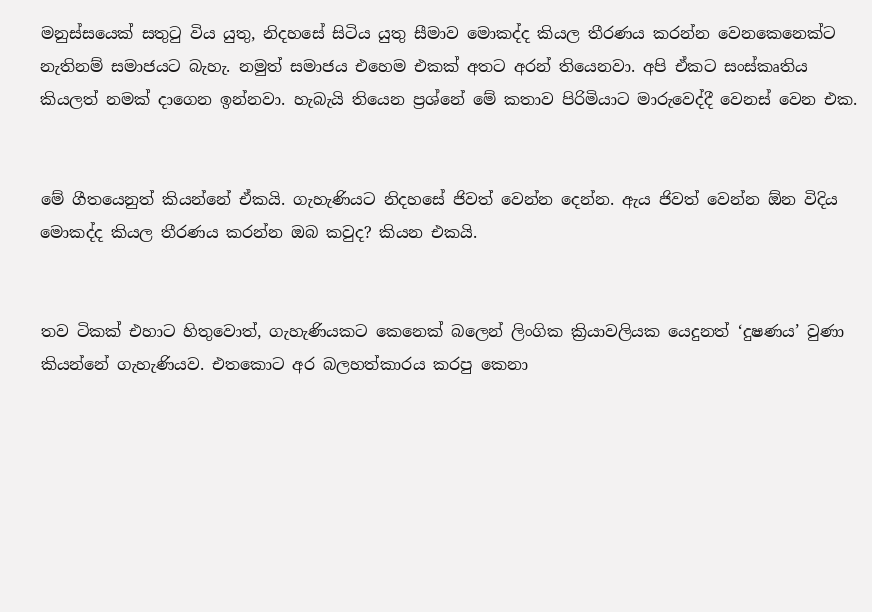මනුස්සයෙක් සතුටු විය යුතු, නිදහසේ සිටිය යුතු සීමාව මොකද්ද කියල තීරණය කරන්න වෙනකෙනෙක්ට නැතිනම් සමාජයට බැහැ. නමුත් සමාජය එහෙම එකක් අතට අරන් තියෙනවා. අපි ඒකට සංස්කෘතිය කියලත් නමක් දාගෙන ඉන්නවා. හැබැයි තියෙන ප්‍රශ්නේ මේ කතාව පිරිමියාට මාරුවෙද්දී වෙනස් වෙන එක.


මේ ගීතයෙනුත් කියන්නේ ඒකයි. ගැහැණියට නිදහසේ ජිවත් වෙන්න දෙන්න. ඇය ජිවත් වෙන්න ඕන විදිය මොකද්ද කියල තීරණය කරන්න ඔබ කවුද? කියන එකයි.


තව ටිකක් එහාට හිතුවොත්, ගැහැණියකට කෙනෙක් බලෙන් ලිංගික ක්‍රියාවලියක යෙදුනත් ‘දුෂණය’ වුණා කියන්නේ ගැහැණියව. එතකොට අර බලහත්කාරය කරපු කෙනා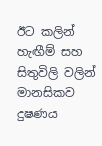ඊට කලින් හැඟීම් සහ සිතුවිලි වලින් මානසිකව දුෂණය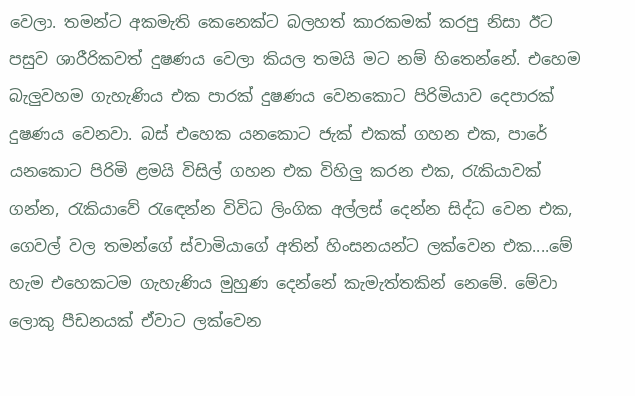වෙලා. තමන්ට අකමැති කෙනෙක්ට බලහත් කාරකමක් කරපු නිසා ඊට පසුව ශාරීරිකවත් දුෂණය වෙලා කියල තමයි මට නම් හිතෙන්නේ. එහෙම බැලුවහම ගැහැණිය එක පාරක් දුෂණය වෙනකොට පිරිමියාව දෙපාරක් දුෂණය වෙනවා. බස් එහෙක යනකොට ජැක් එකක් ගහන එක, පාරේ යනකොට පිරිමි ළමයි විසිල් ගහන එක විහිලු කරන එක, රැකියාවක් ගන්න, රැකියාවේ රැඳෙන්න විවිධ ලිංගික අල්ලස් දෙන්න සිද්ධ වෙන එක, ගෙවල් වල තමන්ගේ ස්වාමියාගේ අතින් හිංසනයන්ට ලක්වෙන එක....මේ හැම එහෙකටම ගැහැණිය මුහුණ දෙන්නේ කැමැත්තකින් නෙමේ. මේවා ලොකු පීඩනයක් ඒවාට ලක්වෙන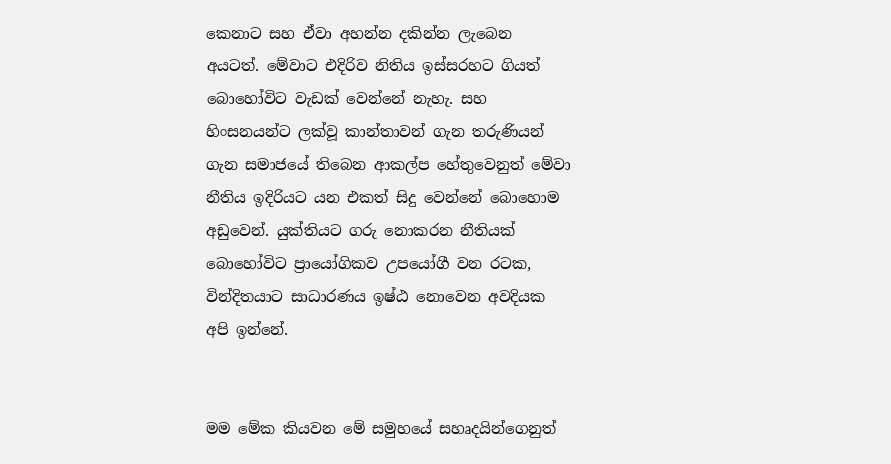කෙනාට සහ ඒවා අහන්න දකින්න ලැබෙන අයටත්. මේවාට එදිරිව නිතිය ඉස්සරහට ගියත් බොහෝවිට වැඩක් වෙන්නේ නැහැ. සහ හිංසනයන්ට ලක්වූ කාන්තාවන් ගැන තරුණියන් ගැන සමාජයේ තිබෙන ආකල්ප හේතුවෙනුත් මේවා නීතිය ඉදිරියට යන එකත් සිදු වෙන්නේ බොහොම අඩුවෙන්. යුක්තියට ගරු නොකරන නීතියක් බොහෝවිට ප්‍රායෝගිකව උපයෝගී වන රටක, වින්දිතයාට සාධාරණය ඉෂ්ඨ නොවෙන අවදියක අපි ඉන්නේ.


මම මේක කියවන මේ සමුහයේ සහෘදයින්ගෙනුත්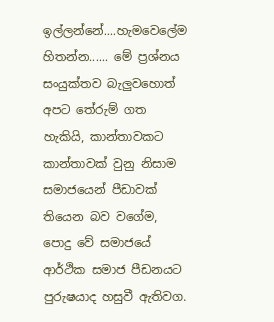ඉල්ලන්නේ....හැමවෙලේම හිතන්න...... මේ ප්‍රශ්නය සංයුක්තව බැලුවහොත් අපට තේරුම් ගත හැකියි, කාන්තාවකට කාන්තාවක් වුනු නිසාම සමාජයෙන් පීඩාවක් තියෙන බව වගේම, පොදු වේ සමාජයේ ආර්ථික සමාජ පීඩනයට පුරුෂයාද හසුවී ඇතිවග.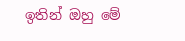ඉතින් ඔහු මේ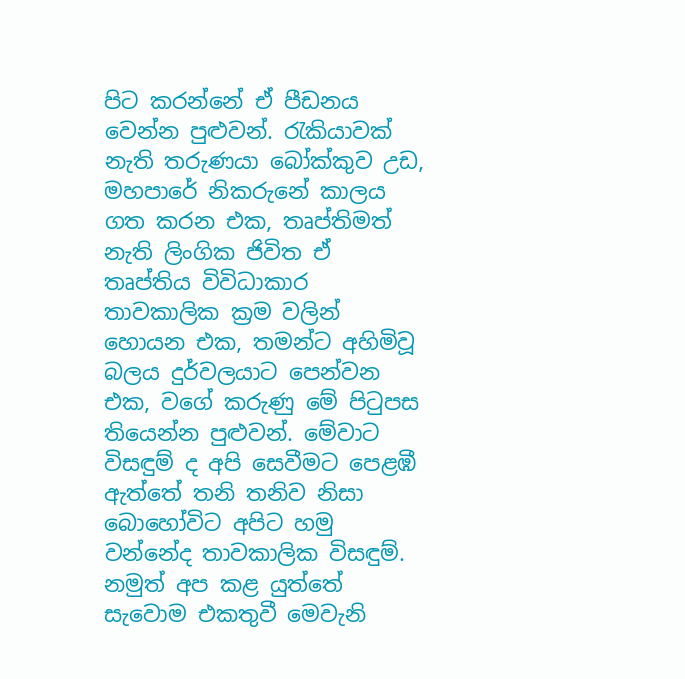පිට කරන්නේ ඒ පීඩනය වෙන්න පුළුවන්. රැකියාවක් නැති තරුණයා බෝක්කුව උඩ, මහපාරේ නිකරුනේ කාලය ගත කරන එක, තෘප්තිමත් නැති ලිංගික ජිවිත ඒ තෘප්තිය විවිධාකාර තාවකාලික ක්‍රම වලින් හොයන එක, තමන්ට අහිමිවූ බලය දුර්වලයාට පෙන්වන එක, වගේ කරුණු මේ පිටුපස තියෙන්න පුළුවන්. මේවාට විසඳුම් ද අපි සෙවීමට පෙළඹී ඇත්තේ තනි තනිව නිසා බොහෝවිට අපිට හමු වන්නේද තාවකාලික විසඳුම්. නමුත් අප කළ යුත්තේ සැවොම එකතුවී මෙවැනි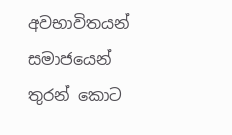අවභාවිතයන් සමාජයෙන් තුරන් කොට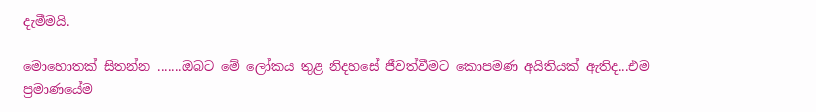දැමීමයි.

මොහොතක් සිතන්න .......ඔබට මේ ලෝකය තුළ නිදහසේ ජීවත්වීමට කොපමණ අයිතියක් ඇතිද...එම ප්‍රමාණයේම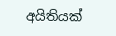අයිතියක්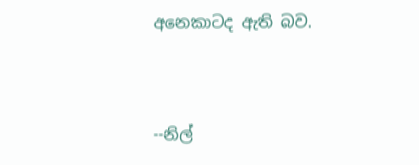අනෙකාටද ඇති බව.


--නිල්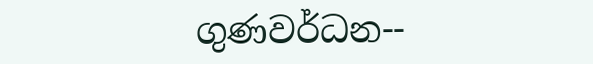ගුණවර්ධන--